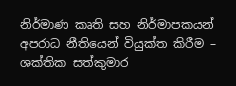නිර්මාණ කෘති සහ නිර්මාපකයන් අපරාධ නීතියෙන් වියුක්ත කිරීම – ශක්තික සත්කුමාර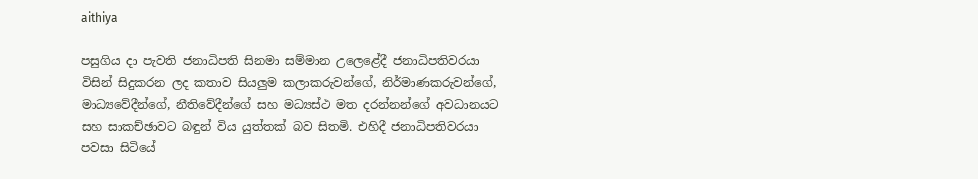aithiya

පසුගිය දා පැවති ජනාධිපති සිනමා සම්මාන උලෙළේදී ජනාධිපතිවරයා විසින් සිදුකරන ලද කතාව සියලුම කලාකරුවන්ගේ, නිර්මාණකරුවන්ගේ, මාධ්‍යවේදීන්ගේ, නීතිවේදීන්ගේ සහ මධ්‍යස්ථ මත දරන්නන්ගේ අවධානයට සහ සාකච්ඡාවට බඳුන් විය යුත්තක් බව සිතමි. එහිදී ජනාධිපතිවරයා පවසා සිටියේ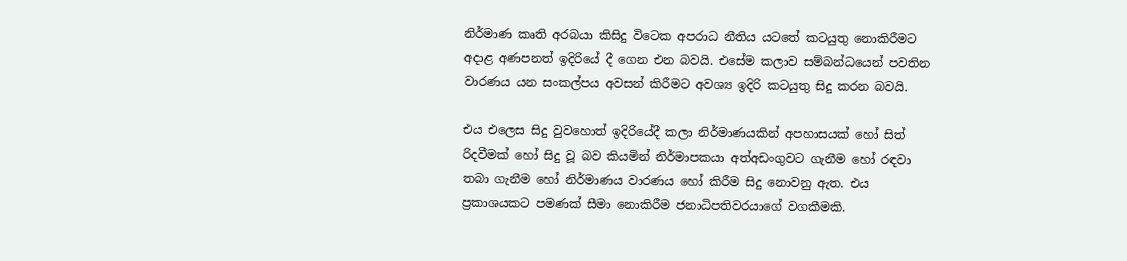නිර්මාණ කෘති අරබයා කිසිදු විටෙක අපරාධ නීතිය යටතේ කටයුතු නොකිරීමට අදාළ අණපනත් ඉදිරියේ දී ගෙන එන බවයි. එසේම කලාව සම්බන්ධයෙන් පවතින වාරණය යන සංකල්පය අවසන් කිරීමට අවශ්‍ය ඉදිරි කටයුතු සිදු කරන බවයි.

එය එලෙස සිදු වුවහොත් ඉදිරියේදී කලා නිර්මාණයකින් අපහාසයක් හෝ සිත් රිදවීමක් හෝ සිදු වූ බව කියමින් නිර්මාපකයා අත්අඩංගුවට ගැනීම හෝ රඳවා තබා ගැනීම හෝ නිර්මාණය වාරණය හෝ කිරීම සිදු නොවනු ඇත. එය ප්‍රකාශයකට පමණක් සීමා නොකිරීම ජනාධිපතිවරයාගේ වගකීමකි.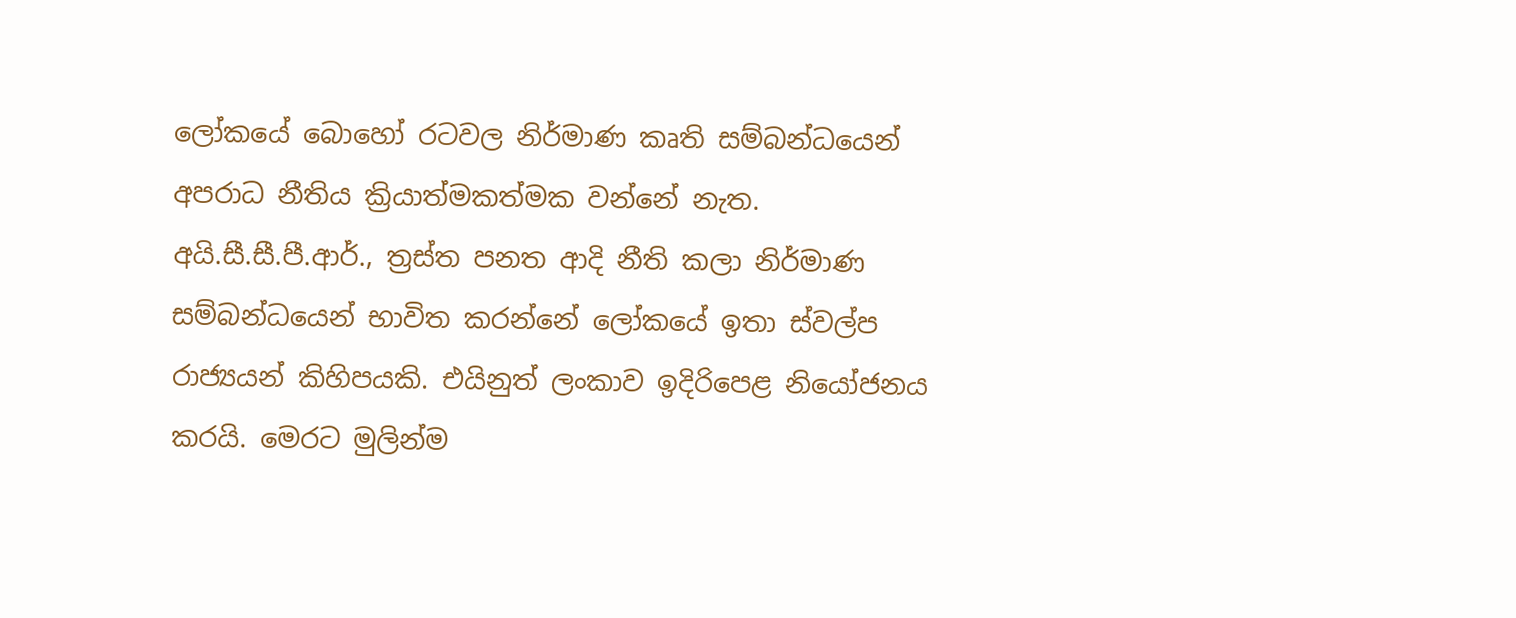ලෝකයේ බොහෝ රටවල නිර්මාණ කෘති සම්බන්ධයෙන් අපරාධ නීතිය ක්‍රියාත්මකත්මක වන්නේ නැත. අයි.සී.සී.පී.ආර්., ත්‍රස්ත පනත ආදි නීති කලා නිර්මාණ සම්බන්ධයෙන් භාවිත කරන්නේ ලෝකයේ ඉතා ස්වල්ප රාජ්‍යයන් කිහිපයකි. එයිනුත් ලංකාව ඉදිරිපෙළ නියෝජනය කරයි. මෙරට මුලින්ම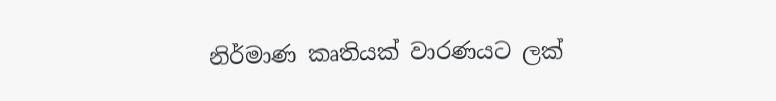නිර්මාණ කෘතියක් වාරණයට ලක්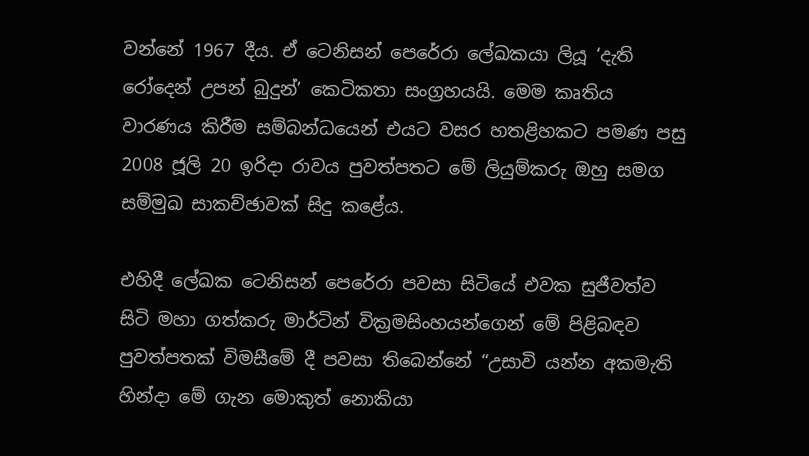වන්නේ 1967 දීය. ඒ ටෙනිසන් පෙරේරා ලේඛකයා ලියූ ‘දැති රෝදෙන් උපන් බුදුන්’ කෙටිකතා සංග්‍රහයයි. මෙම කෘතිය වාරණය කිරීම සම්බන්ධයෙන් එයට වසර හතළිහකට පමණ පසු 2008 ජූලි 20 ඉරිදා රාවය පුවත්පතට මේ ලියුම්කරු ඔහු සමග සම්මුඛ සාකච්ඡාවක් සිදු කළේය.

එහිදී ලේඛක ටෙනිසන් පෙරේරා පවසා සිටියේ එවක සුජීවත්ව සිටි මහා ගත්කරු මාර්ටින් වික්‍රමසිංහයන්ගෙන් මේ පිළිබඳව පුවත්පතක් විමසීමේ දී පවසා තිබෙන්නේ “උසාවි යන්න අකමැති හින්දා මේ ගැන මොකුත් නොකියා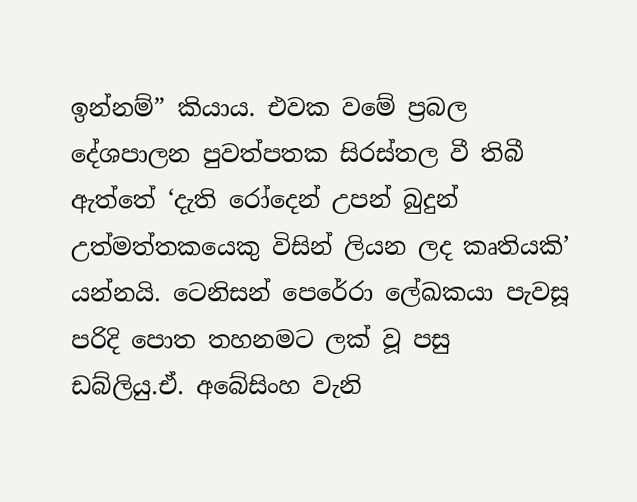ඉන්නම්” කියාය. එවක වමේ ප්‍රබල දේශපාලන පුවත්පතක සිරස්තල වී තිබී ඇත්තේ ‘දැති රෝදෙන් උපන් බුදුන් උත්මත්තකයෙකු විසින් ලියන ලද කෘතියකි’ යන්නයි. ටෙනිසන් පෙරේරා ලේඛකයා පැවසූ පරිදි පොත තහනමට ලක් වූ පසු ඩබ්ලියු.ඒ. අබේසිංහ වැනි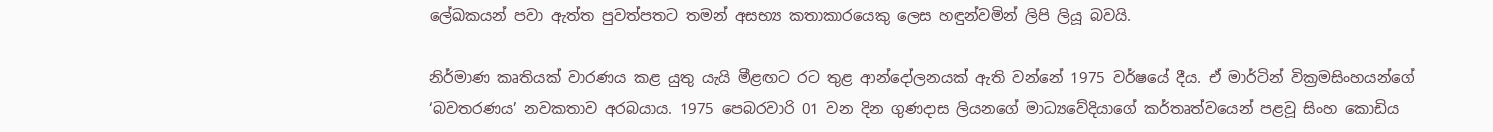ලේඛකයන් පවා ඇත්ත පුවත්පතට තමන් අසභ්‍ය කතාකාරයෙකු ලෙස හඳුන්වමින් ලිපි ලියූ බවයි.

නිර්මාණ කෘතියක් වාරණය කළ යුතු යැයි මීළඟට රට තුළ ආන්දෝලනයක් ඇති වන්නේ 1975 වර්ෂයේ දීය. ඒ මාර්ටින් වික්‍රමසිංහයන්ගේ ‘බවතරණය’ නවකතාව අරබයාය. 1975 පෙබරවාරි 01 වන දින ගුණදාස ලියනගේ මාධ්‍යවේදියාගේ කර්තෘත්වයෙන් පළවූ සිංහ කොඩිය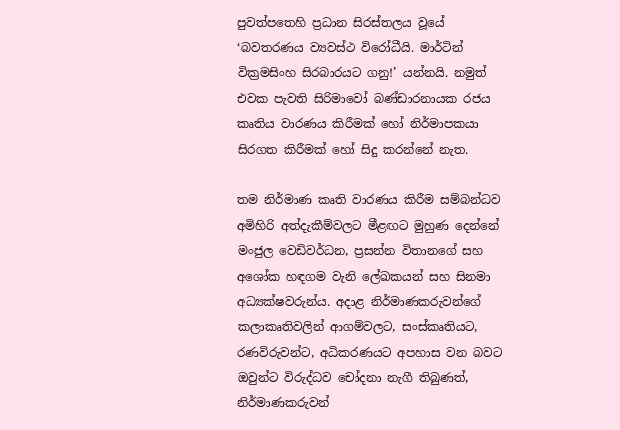පුවත්පතෙහි ප්‍රධාන සිරස්තලය වූයේ ‘බවතරණය ව්‍යවස්ථ විරෝධීයි. මාර්ටින් වික්‍රමසිංහ සිරබාරයට ගනු!’ යන්නයි. නමුත් එවක පැවති සිරිමාවෝ බණ්ඩාරනායක රජය කෘතිය වාරණය කිරීමක් හෝ නිර්මාපකයා සිරගත කිරීමක් හෝ සිදු කරන්නේ නැත.

තම නිර්මාණ කෘති වාරණය කිරීම සම්බන්ධව අමිහිරි අත්දැකීම්වලට මීළඟට මුහුණ දෙන්නේ මංජුල වෙඩිවර්ධන, ප්‍රසන්න විතානගේ සහ අශෝක හඳගම වැනි ලේඛකයන් සහ සිනමා අධ්‍යක්ෂවරුන්ය. අදාළ නිර්මාණකරුවන්ගේ කලාකෘතිවලින් ආගම්වලට, සංස්කෘතියට, රණවිරුවන්ට, අධිකරණයට අපහාස වන බවට ඔවුන්ට විරුද්ධව චෝදනා නැගී තිබුණත්, නිර්මාණකරුවන්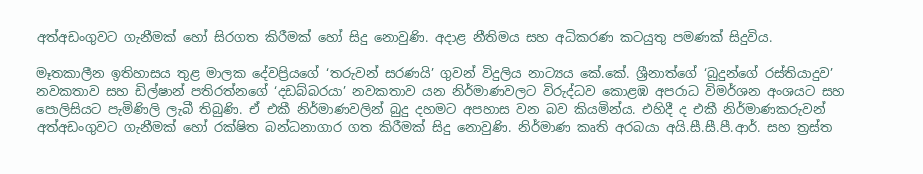අත්අඩංගුවට ගැනීමක් හෝ සිරගත කිරීමක් හෝ සිදු නොවුණි. අදාළ නීතිමය සහ අධිකරණ කටයුතු පමණක් සිදුවිය.

මෑතකාලීන ඉතිහාසය තුළ මාලක දේවප්‍රියගේ ‘තරුවන් සරණයි’ ගුවන් විදුලිය නාට්‍යය කේ.කේ. ශ්‍රීනාත්ගේ ‘බුදුන්ගේ රස්තියාදුව’ නවකතාව සහ ඩිල්ෂාන් පතිරත්නගේ ‘දඩබ්බරයා’ නවකතාව යන නිර්මාණවලට විරුද්ධව කොළඹ අපරාධ විමර්ශන අංශයට සහ පොලිසියට පැමිණිලි ලැබී තිබුණි. ඒ එකී නිර්මාණවලින් බුදු දහමට අපහාස වන බව කියමින්ය. එහිදී ද එකී නිර්මාණකරුවන් අත්අඩංගුවට ගැනීමක් හෝ රක්ෂිත බන්ධනාගාර ගත කිරීමක් සිදු නොවුණි. නිර්මාණ කෘති අරබයා අයි.සී.සී.පී.ආර්. සහ ත්‍රස්ත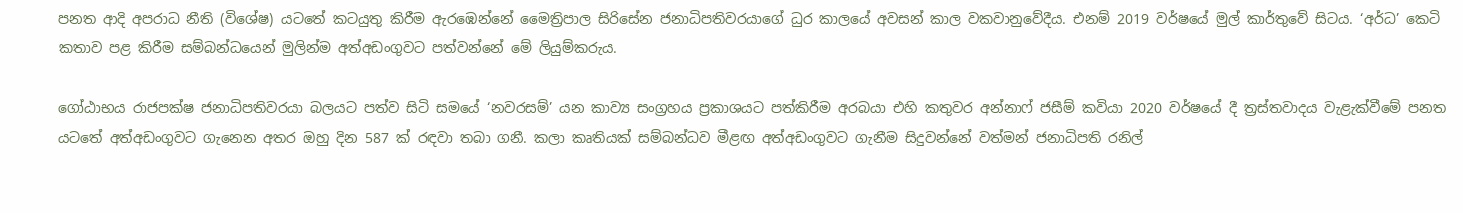පනත ආදි අපරාධ නීති (විශේෂ) යටතේ කටයුතු කිරීම ඇරඹෙන්නේ මෛත්‍රිපාල සිරිසේන ජනාධිපතිවරයාගේ ධුර කාලයේ අවසන් කාල වකවානුවේදීය. එනම් 2019 වර්ෂයේ මුල් කාර්තුවේ සිටය. ‘අර්ධ’ කෙටි කතාව පළ කිරීම සම්බන්ධයෙන් මුලින්ම අත්අඩංගුවට පත්වන්නේ මේ ලියුම්කරුය.

ගෝඨාභය රාජපක්ෂ ජනාධිපතිවරයා බලයට පත්ව සිටි සමයේ ‘නවරසම්’ යන කාව්‍ය සංග්‍රහය ප්‍රකාශයට පත්කිරීම අරබයා එහි කතුවර අන්නාෆ් ජසීම් කවියා 2020 වර්ෂයේ දී ත්‍රස්තවාදය වැළැක්වීමේ පනත යටතේ අත්අඩංගුවට ගැනෙන අතර ඔහු දින 587 ක් රඳවා තබා ගනී. කලා කෘතියක් සම්බන්ධව මීළඟ අත්අඩංගුවට ගැනීම සිදුවන්නේ වත්මන් ජනාධිපති රනිල්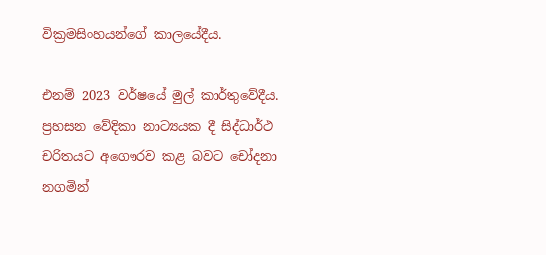වික්‍රමසිංහයන්ගේ කාලයේදීය.

එනම් 2023 වර්ෂයේ මුල් කාර්තුවේදීය. ප්‍රහසන වේදිකා නාට්‍යයක දී සිද්ධාර්ථ චරිතයට අගෞරව කළ බවට චෝදනා නගමින්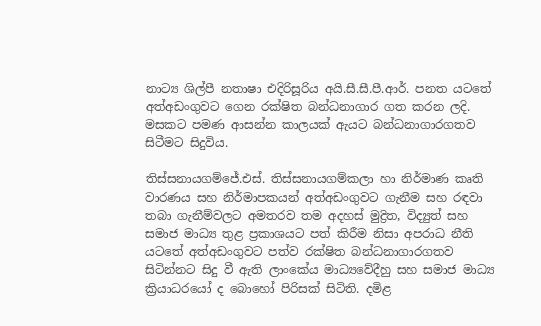නාට්‍ය ශිල්පී නතාෂා එදිරිසූරිය අයි.සී.සී.පී.ආර්. පනත යටතේ අත්අඩංගුවට ගෙන රක්ෂිත බන්ධනාගාර ගත කරන ලදි. මසකට පමණ ආසන්න කාලයක් ඇයට බන්ධනාගාරගතව සිටීමට සිදුවිය.

තිස්සනායගම්ජේ.එස්. තිස්සනායගම්කලා හා නිර්මාණ කෘති වාරණය සහ නිර්මාපකයන් අත්අඩංගුවට ගැනීම සහ රඳවා තබා ගැනීම්වලට අමතරව තම අදහස් මුද්‍රිත, විද්‍යුත් සහ සමාජ මාධ්‍ය තුළ ප්‍රකාශයට පත් කිරීම නිසා අපරාධ නීති යටතේ අත්අඩංගුවට පත්ව රක්ෂිත බන්ධනාගාරගතව සිටින්නට සිදු වී ඇති ලාංකේය මාධ්‍යවේදීහු සහ සමාජ මාධ්‍ය ක්‍රියාධරයෝ ද බොහෝ පිරිසක් සිටිති. දමිළ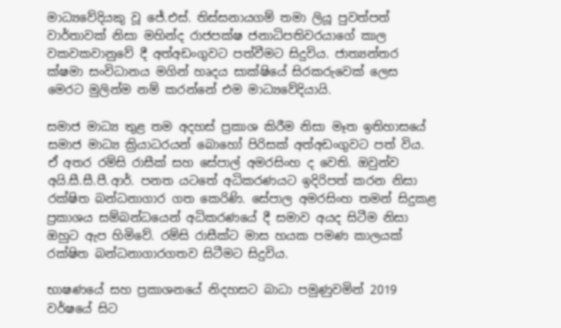මාධ්‍යවේදියකු වූ ජේ.එස්. තිස්සනායගම් තමා ලියූ පුවත්පත් වාර්තාවක් නිසා මහින්ද රාජපක්ෂ ජනාධිපතිවරයාගේ කාල වකවකවානුවේ දී අත්අඩංගුවට පත්වීමට සිදුවිය. ජාත්‍යන්තර ක්ෂමා සංවිධානය මගින් හෘදය සාක්ෂියේ සිරකරුවෙක් ලෙස මෙරට මුලින්ම නම් කරන්නේ එම මාධ්‍යවේදියායි.

සමාජ මාධ්‍ය තුළ තම අදහස් ප්‍රකාශ කිරීම නිසා මෑත ඉතිහාසයේ සමාජ මාධ්‍ය ක්‍රියාධරයන් බොහෝ පිරිසක් අත්අඩංගුවට පත් විය. ඒ අතර රම්සි රාසීක් සහ සේපාල් අමරසිංහ ද වෙති. ඔවුන්ව අයි.සී.සී.පී.ආර්. පනත යටතේ අධිකරණයට ඉදිරිපත් කරන නිසා රක්ෂිත බන්ධනාගාර ගත කෙරිණි. සේපාල අමරසිංහ තමන් සිදුකළ ප්‍රකාශය සම්බන්ධයෙන් අධිකරණයේ දී සමාව අයද සිටීම නිසා ඔහුට ඇප හිමිවේ. රම්සි රාසීක්ට මාස හයක පමණ කාලයක් රක්ෂිත බන්ධනාගාරගතව සිටීමට සිදුවිය.

භාෂණයේ සහ ප්‍රකාශනයේ නිදහසට බාධා පමුණුවමින් 2019 වර්ෂයේ සිට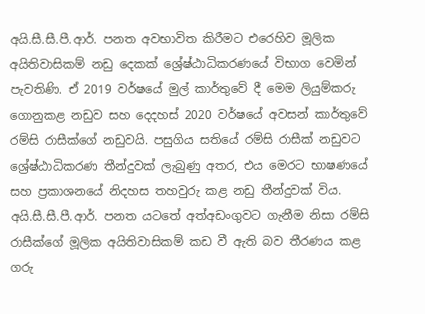අයි.සී.සී.පී.ආර්. පනත අවභාවිත කිරීමට එරෙහිව මූලික අයිතිවාසිකම් නඩු දෙකක් ශ්‍රේෂ්ඨාධිකරණයේ විභාග වෙමින් පැවතිණි. ඒ 2019 වර්ෂයේ මුල් කාර්තුවේ දී මෙම ලියුම්කරු ගොනුකළ නඩුව සහ දෙදහස් 2020 වර්ෂයේ අවසන් කාර්තුවේ රම්සි රාසීක්ගේ නඩුවයි. පසුගිය සතියේ රම්සි රාසීක් නඩුවට ශ්‍රේෂ්ඨාධිකරණ තීන්දුවක් ලැබුණු අතර, එය මෙරට භාෂණයේ සහ ප්‍රකාශනයේ නිදහස තහවුරු කළ නඩු තීන්දුවක් විය. අයි.සී.සී.පී.ආර්. පනත යටතේ අත්අඩංගුවට ගැනීම නිසා රම්සි රාසීක්ගේ මූලික අයිතිවාසිකම් කඩ වී ඇති බව තීරණය කළ ගරු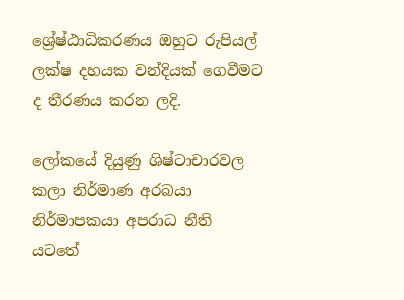ශ්‍රේෂ්ඨාධිකරණය ඔහුට රුපියල් ලක්ෂ දහයක වන්දියක් ගෙවීමට ද තීරණය කරන ලදි.

ලෝකයේ දියුණු ශිෂ්ටාචාරවල කලා නිර්මාණ අරබයා නිර්මාපකයා අපරාධ නීති යටතේ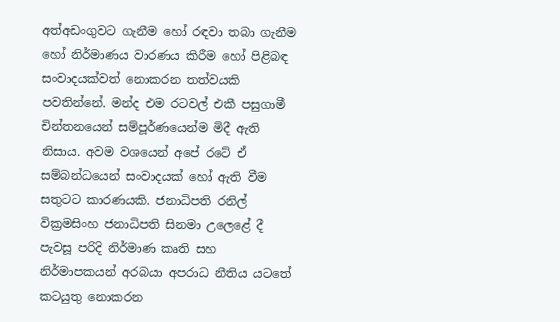අත්අඩංගුවට ගැනීම හෝ රඳවා තබා ගැනීම හෝ නිර්මාණය වාරණය කිරීම හෝ පිළිබඳ සංවාදයක්වත් නොකරන තත්වයකි පවතින්නේ. මන්ද එම රටවල් එකී පසුගාමී චින්තනයෙන් සම්පූර්ණයෙන්ම මිදී ඇති නිසාය. අවම වශයෙන් අපේ රටේ ඒ සම්බන්ධයෙන් සංවාදයක් හෝ ඇති වීම සතුටට කාරණයකි. ජනාධිපති රනිල් වික්‍රමසිංහ ජනාධිපති සිනමා උලෙළේ දී පැවසූ පරිදි නිර්මාණ කෘති සහ නිර්මාපකයන් අරබයා අපරාධ නීතිය යටතේ කටයුතු නොකරන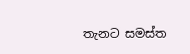තැනට සමස්ත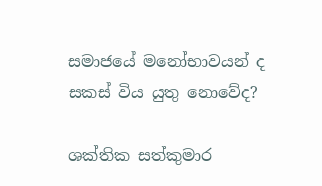සමාජයේ මනෝභාවයන් ද සකස් විය යුතු නොවේද?

ශක්තික සත්කුමාර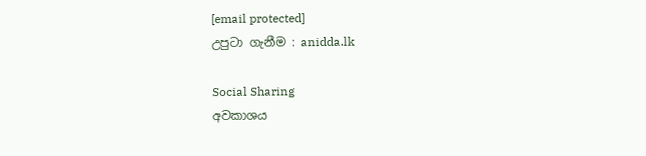[email protected]
උපුටා ගැනීම : anidda.lk

Social Sharing
අවකාශය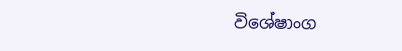විශේෂාංග